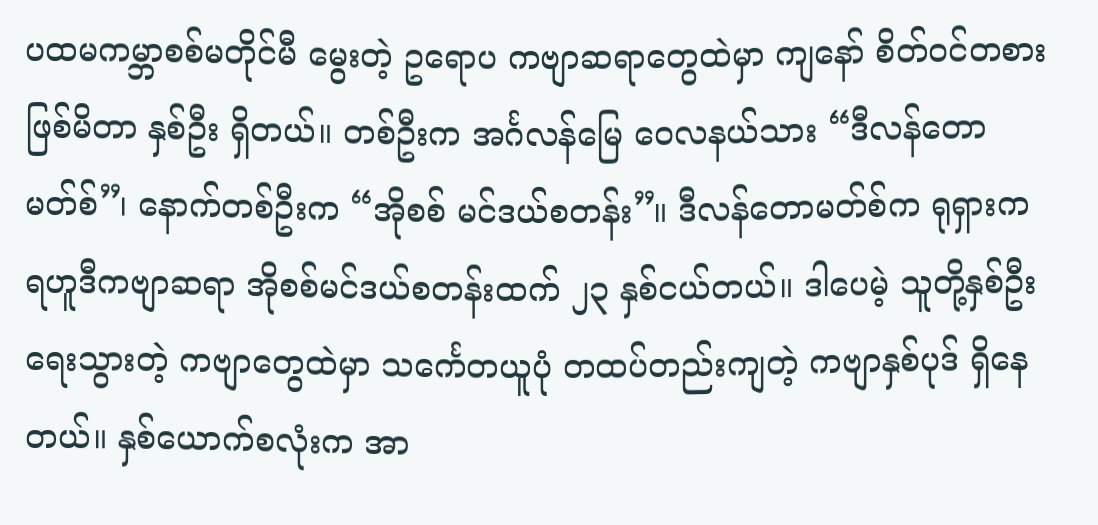ပထမကမ္ဘာစစ်မတိုင်မီ မွေးတဲ့ ဥရောပ ကဗျာဆရာတွေထဲမှာ ကျနော် စိတ်ဝင်တစားဖြစ်မိတာ နှစ်ဦး ရှိတယ်။ တစ်ဦးက အင်္ဂလန်မြေ ဝေလနယ်သား “ဒီလန်တောမတ်စ်”၊ နောက်တစ်ဦးက “အိုစစ် မင်ဒယ်စတန်း”။ ဒီလန်တောမတ်စ်က ရုရှားက ရဟူဒီကဗျာဆရာ အိုစစ်မင်ဒယ်စတန်းထက် ၂၃ နှစ်ငယ်တယ်။ ဒါပေမဲ့ သူတို့နှစ်ဦး ရေးသွားတဲ့ ကဗျာတွေထဲမှာ သင်္ကေတယူပုံ တထပ်တည်းကျတဲ့ ကဗျာနှစ်ပုဒ် ရှိနေတယ်။ နှစ်ယောက်စလုံးက အာ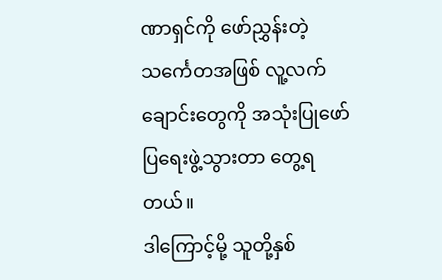ဏာရှင်ကို ဖော်ညွှန်းတဲ့ သင်္ကေတအဖြစ် လူ့လက်ချောင်းတွေကို အသုံးပြုဖော်ပြရေးဖွဲ့သွားတာ တွေ့ရတယ်။
ဒါကြောင့်မို့ သူတို့နှစ်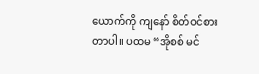ယောက်ကို ကျနော် စိတ်ဝင်စားတာပါ။ ပထမ “အိုစစ် မင်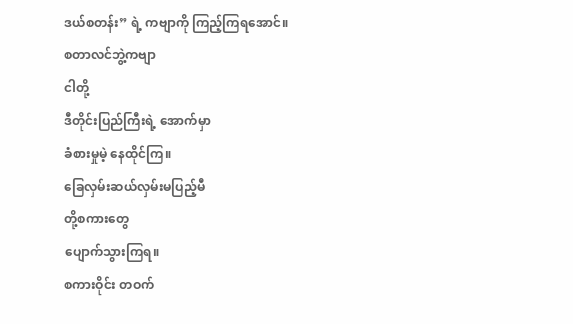ဒယ်စတန်း” ရဲ့ ကဗျာကို ကြည့်ကြရအောင်။
စတာလင်ဘွဲ့ကဗျာ
ငါတို့
ဒီတိုင်းပြည်ကြီးရဲ့ အောက်မှာ
ခံစားမှုမဲ့ နေထိုင်ကြ။
ခြေလှမ်းဆယ်လှမ်းမပြည့်မီ
တို့စကားတွေ
ပျောက်သွားကြရ။
စကားဝိုင်း တဝက်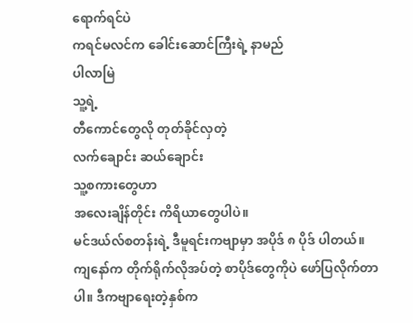ရောက်ရင်ပဲ
ကရင်မလင်က ခေါင်းဆောင်ကြီးရဲ့ နာမည်
ပါလာမြဲ
သူ့ရဲ့
တီကောင်တွေလို တုတ်ခိုင်လှတဲ့
လက်ချောင်း ဆယ်ချောင်း
သူ့စကားတွေဟာ
အလေးချိန်တိုင်း ကိရိယာတွေပါပဲ။
မင်ဒယ်လ်စတန်းရဲ့ ဒီမူရင်းကဗျာမှာ အပိုဒ် ၈ ပိုဒ် ပါတယ်။ ကျနော်က တိုက်ရိုက်လိုအပ်တဲ့ စာပိုဒ်တွေကိုပဲ ဖော်ပြလိုက်တာပါ။ ဒီကဗျာရေးတဲ့နှစ်က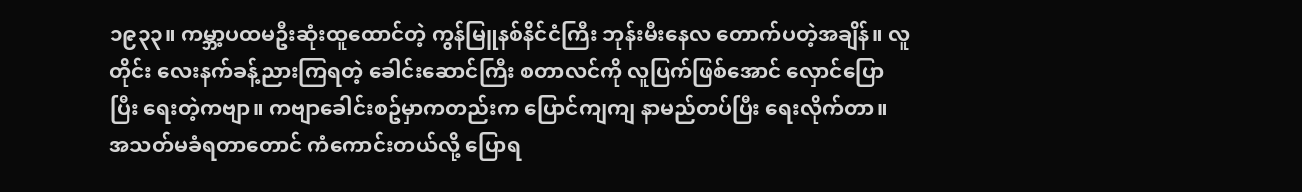၁၉၃၃။ ကမ္ဘာ့ပထမဦးဆုံးထူထောင်တဲ့ ကွန်မြူနစ်နိင်ငံကြီး ဘုန်းမီးနေလ တောက်ပတဲ့အချိန်။ လူတိုင်း လေးနက်ခန့်ညားကြရတဲ့ ခေါင်းဆောင်ကြီး စတာလင်ကို လူပြက်ဖြစ်အောင် လှောင်ပြောပြီး ရေးတဲ့ကဗျာ။ ကဗျာခေါင်းစဥ်မှာကတည်းက ပြောင်ကျကျ နာမည်တပ်ပြီး ရေးလိုက်တာ။ အသတ်မခံရတာတောင် ကံကောင်းတယ်လို့ ပြောရ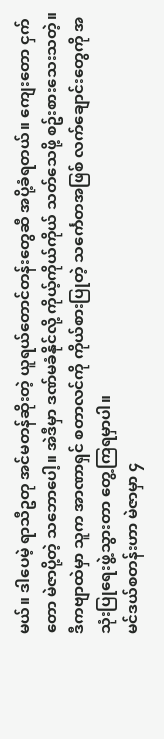မယ်။ ဒါပေမဲ့ ရာသီဥတု အင်မတန်ဆိုးတဲ့ ယူရယ်တောင်တန်းတွေဆီ အပို့ခံရတယ်။ ကျေးတော ငှက်တော မဲဇာပို့တဲ့ သဘောပေါ့။ အဲဒီမှာ ဒဏ်မခံနိုင်လို့ ကိုယ့်ကိုယ်ကိုယ် သတ်သေဖို့ စဥ်းစားသေးသတဲ့။ ဒီကဗျာထဲမှာ သူက အာဏာရှင် စတာလင်ကို ကိုယ်စားပြုတဲ့ သင်္ကေတအဖြစ် လက်ချောင်းတွေကို အသုံးပြုရေးဖွဲ့သွားတာ တွေ့ကြရမှာပါ။
မင်ဒယ်စတန်းဟာ မဲဇာမှာ ၄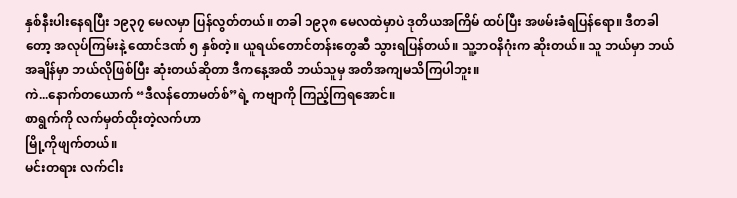နှစ်နီးပါးနေရပြီး ၁၉၃၇ မေလမှာ ပြန်လွတ်တယ်။ တခါ ၁၉၃၈ မေလထဲမှာပဲ ဒုတိယအကြိမ် ထပ်ပြီး အဖမ်းခံရပြန်ရော။ ဒီတခါတော့ အလုပ်ကြမ်းနဲ့ ထောင်ဒဏ် ၅ နှစ်တဲ့။ ယူရယ်တောင်တန်းတွေဆီ သွားရပြန်တယ်။ သူ့ဘဝနိဂုံးက ဆိုးတယ်။ သူ ဘယ်မှာ ဘယ်အချိန်မှာ ဘယ်လိုဖြစ်ပြီး ဆုံးတယ်ဆိုတာ ဒီကနေ့အထိ ဘယ်သူမှ အတိအကျမသိကြပါဘူး။
ကဲ...နောက်တယောက် “ဒီလန်တောမတ်စ်”ရဲ့ ကဗျာကို ကြည့်ကြရအောင်။
စာရွက်ကို လက်မှတ်ထိုးတဲ့လက်ဟာ
မြို့ကိုဖျက်တယ်။
မင်းတရား လက်ငါး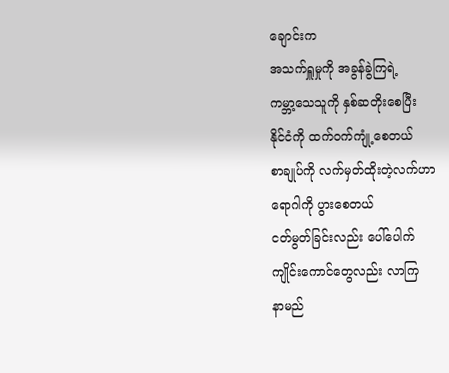ချောင်းက
အသက်ရှူမှုကို အခွန်ခွဲကြရဲ့
ကမ္ဘာ့သေသူကို နှစ်ဆတိုးစေပြီး
နိုင်ငံကို ထက်ဝက်ကျုံ့စေတယ်
စာချုပ်ကို လက်မှတ်ထိုးတဲ့လက်ဟာ
ရောဂါကို ပွားစေတယ်
ငတ်မွတ်ခြင်းလည်း ပေါ်ပေါက်
ကျိုင်းကောင်တွေလည်း လာကြ
နာမည်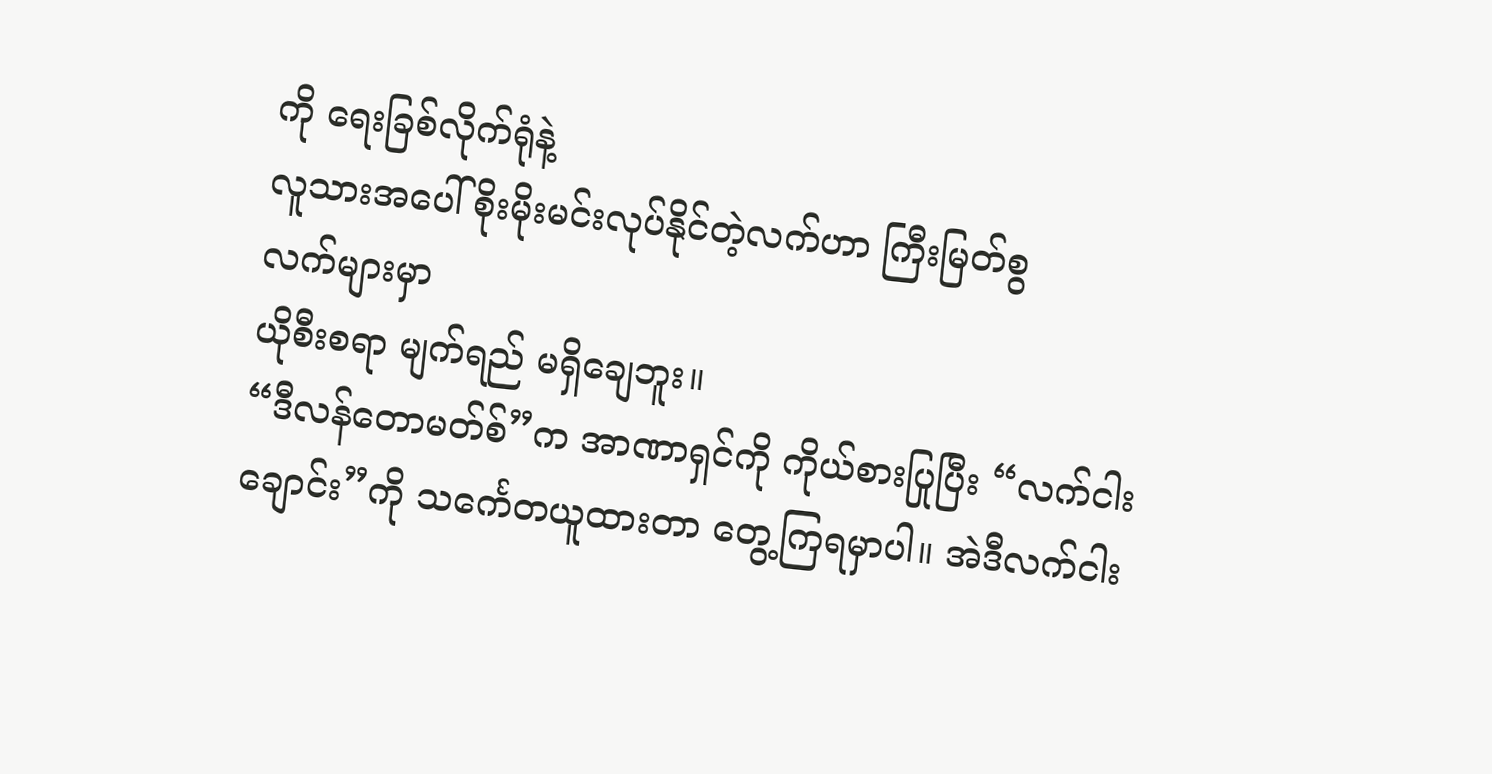ကို ရေးခြစ်လိုက်ရုံနဲ့
လူသားအပေါ် စိုးမိုးမင်းလုပ်နိုင်တဲ့လက်ဟာ ကြီးမြတ်စွ
လက်များမှာ
ယိုစီးစရာ မျက်ရည် မရှိချေဘူး။
“ဒီလန်တောမတ်စ်”က အာဏာရှင်ကို ကိုယ်စားပြုပြီး “လက်ငါးချောင်း”ကို သင်္ကေတယူထားတာ တွေ့ကြရမှာပါ။ အဲဒီလက်ငါး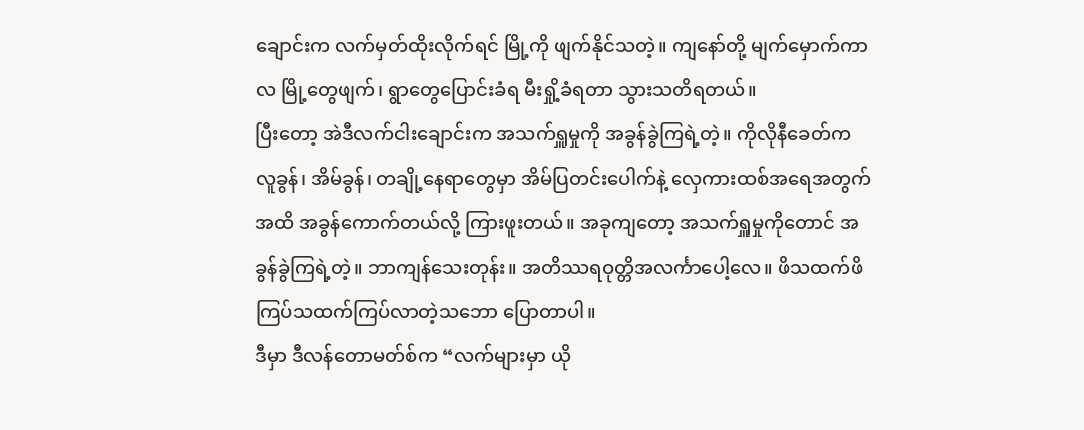ချောင်းက လက်မှတ်ထိုးလိုက်ရင် မြို့ကို ဖျက်နိုင်သတဲ့။ ကျနော်တို့ မျက်မှောက်ကာလ မြို့တွေဖျက်၊ ရွာတွေပြောင်းခံရ မီးရှို့ခံရတာ သွားသတိရတယ်။
ပြီးတော့ အဲဒီလက်ငါးချောင်းက အသက်ရှူမှုကို အခွန်ခွဲကြရဲ့တဲ့။ ကိုလိုနီခေတ်က လူခွန်၊ အိမ်ခွန်၊ တချို့နေရာတွေမှာ အိမ်ပြတင်းပေါက်နဲ့ လှေကားထစ်အရေအတွက်အထိ အခွန်ကောက်တယ်လို့ ကြားဖူးတယ်။ အခုကျတော့ အသက်ရှူမှုကိုတောင် အခွန်ခွဲကြရဲ့တဲ့။ ဘာကျန်သေးတုန်း။ အတိဿရဝုတ္တိအလင်္ကာပေါ့လေ။ ဖိသထက်ဖိ ကြပ်သထက်ကြပ်လာတဲ့သဘော ပြောတာပါ။
ဒီမှာ ဒီလန်တောမတ်စ်က “လက်များမှာ ယို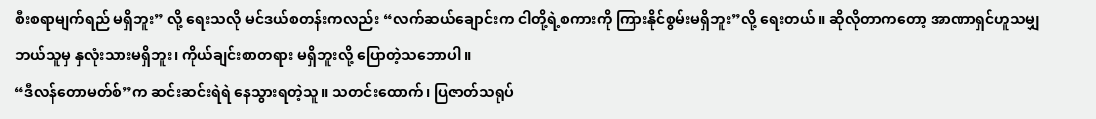စီးစရာမျက်ရည် မရှိဘူး” လို့ ရေးသလို မင်ဒယ်စတန်းကလည်း “လက်ဆယ်ချောင်းက ငါတို့ရဲ့စကားကို ကြားနိုင်စွမ်းမရှိဘူး”လို့ ရေးတယ်။ ဆိုလိုတာကတော့ အာဏာရှင်ဟူသမျှ ဘယ်သူမှ နှလုံးသားမရှိဘူး၊ ကိုယ်ချင်းစာတရား မရှိဘူးလို့ ပြောတဲ့သဘောပါ။
“ဒီလန်တောမတ်စ်”က ဆင်းဆင်းရဲရဲ နေသွားရတဲ့သူ။ သတင်းထောက်၊ ပြဇာတ်သရုပ်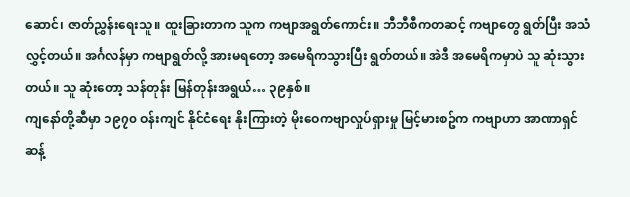ဆောင်၊ ဇာတ်ညွှန်းရေးသူ။ ထူးခြားတာက သူက ကဗျာအရွတ်ကောင်း။ ဘီဘီစီကတဆင့် ကဗျာတွေ ရွတ်ပြီး အသံလွှင့်တယ်။ အင်္ဂလန်မှာ ကဗျာရွတ်လို့ အားမရတော့ အမေရိကသွားပြီး ရွတ်တယ်။ အဲဒီ အမေရိကမှာပဲ သူ ဆုံးသွားတယ်။ သူ ဆုံးတော့ သန်တုန်း မြန်တုန်းအရွယ်… ၃၉နှစ်။
ကျနော်တို့ဆီမှာ ၁၉၇၀ ဝန်းကျင် နိုင်ငံရေး နိုးကြားတဲ့ မိုးဝေကဗျာလှုပ်ရှားမှု မြင့်မားစဥ်က ကဗျာဟာ အာဏာရှင်ဆန့်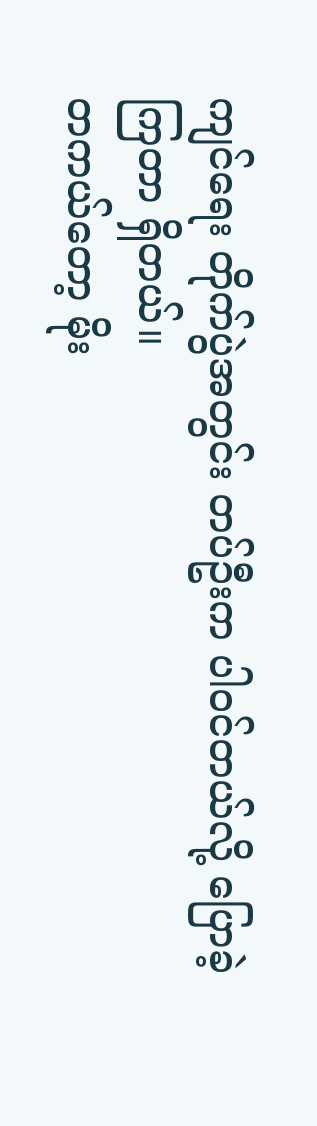ကျင်ရေး တိုက်ပွဲအတွင်း တပ်ဦးက ပါဝင်တယ်လို့ ပြောခဲ့ကြတာ ရှိတယ်။
တကယ်တော့ မိုး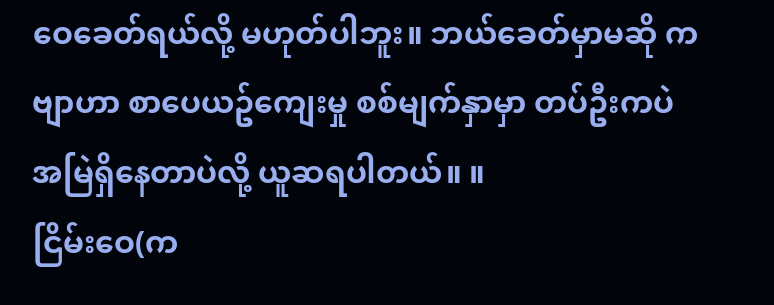ဝေခေတ်ရယ်လို့ မဟုတ်ပါဘူး။ ဘယ်ခေတ်မှာမဆို ကဗျာဟာ စာပေယဥ်ကျေးမှု စစ်မျက်နှာမှာ တပ်ဦးကပဲ အမြဲရှိနေတာပဲလို့ ယူဆရပါတယ်။ ။
ငြိမ်းဝေ(က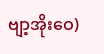ဗျာ့အိုးဝေ)